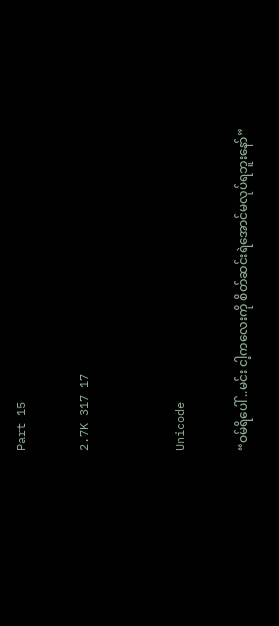Part 15

2.7K 317 17


Unicode

“ဝမ်ရိပေါ် ..မင်း ငါ့ကလေးကို စိတ်ဆင်းရဲအောင်မလုပ်ရဘူးနော်”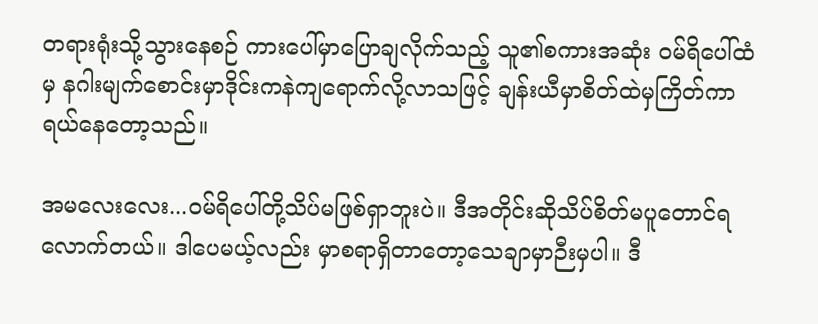တရားရုံးသို့သွားနေစဉ် ကားပေါ်မှာပြောချလိုက်သည့် သူ၏စကားအဆုံး ဝမ်ရိပေါ်ထံမှ နဂါးမျက်စောင်းမှာဒိုင်းကနဲကျရောက်လို့လာသဖြင့် ချန်းယီမှာစိတ်ထဲမှကြိတ်ကာရယ်နေတော့သည်။

အမလေးလေး...ဝမ်ရိပေါ်တို့သိပ်မဖြစ်ရှာဘူးပဲ။ ဒီအတိုင်းဆိုသိပ်စိတ်မပူတောင်ရလောက်တယ်။ ဒါပေမယ့်လည်း မှာစရာရှိတာတော့သေချာမှာဉီးမှပါ။ ဒီ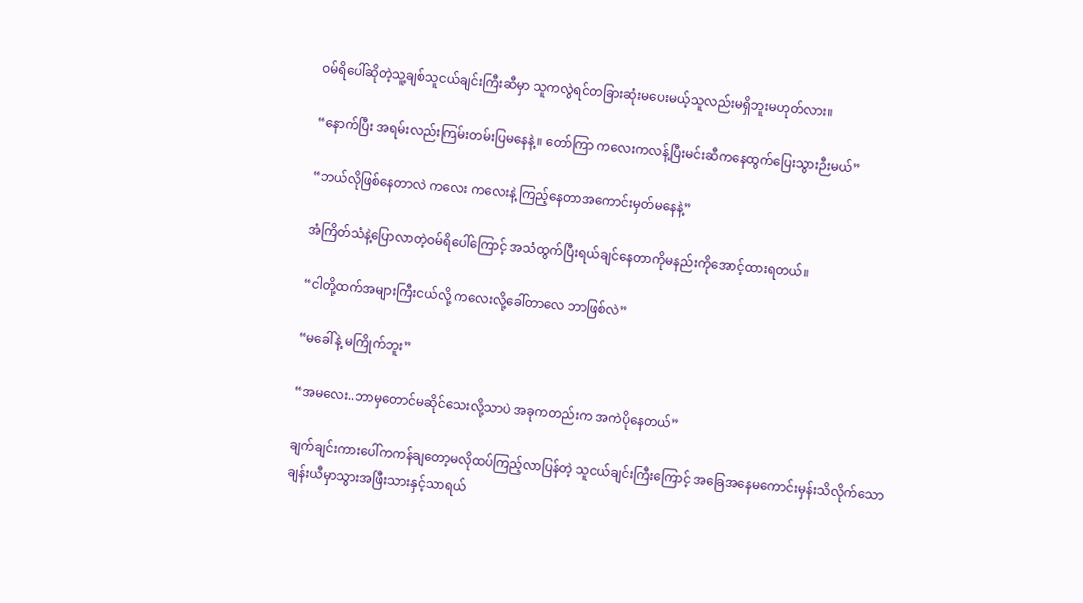ဝမ်ရိပေါ်ဆိုတဲ့သူ့ချစ်သူငယ်ချင်းကြီးဆီမှာ သူကလွဲရင်တခြားဆုံးမပေးမယ့်သူလည်းမရှိဘူးမဟုတ်လား။

“နောက်ပြီး အရမ်းလည်းကြမ်းတမ်းပြမနေနဲ့။ တော်ကြာ ကလေးကလန့်ပြီးမင်းဆီကနေထွက်ပြေးသွားဉီးမယ်”

“ဘယ်လိုဖြစ်နေတာလဲ ကလေး ကလေးနဲ့ ကြည့်နေတာအကောင်းမှတ်မနေနဲ့”

အံကြိတ်သံနဲ့ပြောလာတဲ့ဝမ်ရိပေါ်ကြောင့် အသံထွက်ပြီးရယ်ချင်နေတာကိုမနည်းကိုအောင့်ထားရတယ်။

“ငါတို့ထက်အများကြီးငယ်လို့ ကလေးလို့ခေါ်တာလေ ဘာဖြစ်လဲ”

“မခေါ်နဲ့ မကြိုက်ဘူး”

“အမလေး..ဘာမှတောင်မဆိုင်သေးလို့သာပဲ အခုကတည်းက အကဲပိုနေတယ်”

ချက်ချင်းကားပေါ်ကကန်ချတော့မလိုထပ်ကြည့်လာပြန်တဲ့ သူငယ်ချင်းကြီးကြောင့် အခြေအနေမကောင်းမှန်းသိလိုက်သော ချန်းယီမှာသွားအဖြီးသားနှင့်သာရယ်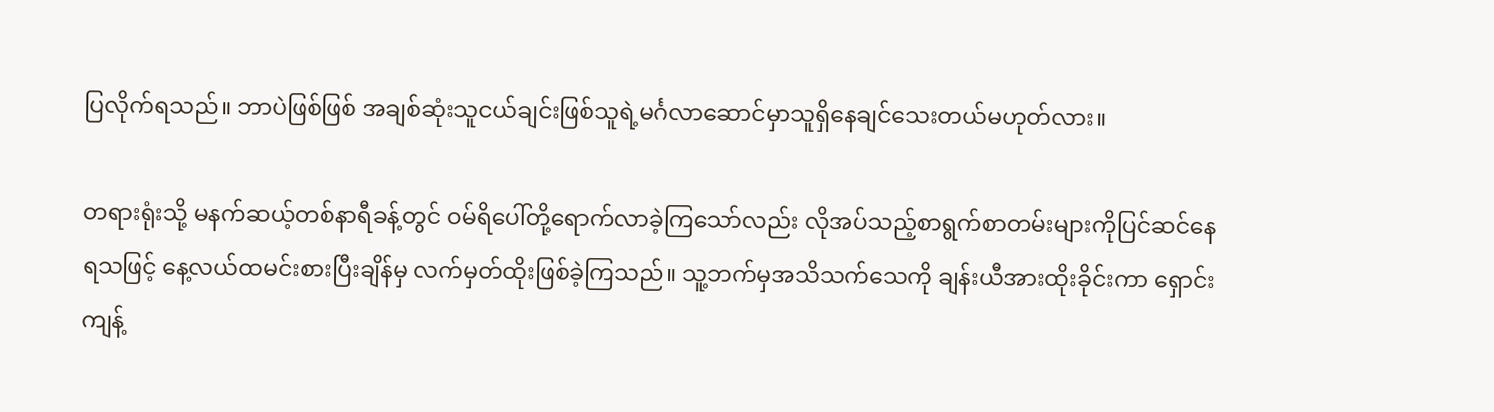ပြလိုက်ရသည်။ ဘာပဲဖြစ်ဖြစ် အချစ်ဆုံးသူငယ်ချင်းဖြစ်သူရဲ့မင်္ဂလာဆောင်မှာသူရှိနေချင်သေးတယ်မဟုတ်လား။

တရားရုံးသို့ မနက်ဆယ့်တစ်နာရီခန့်တွင် ဝမ်ရိပေါ်တို့ရောက်လာခဲ့ကြသော်လည်း လိုအပ်သည့်စာရွက်စာတမ်းများကိုပြင်ဆင်နေရသဖြင့် နေ့လယ်ထမင်းစားပြီးချိန်မှ လက်မှတ်ထိုးဖြစ်ခဲ့ကြသည်။ သူ့ဘက်မှအသိသက်သေကို ချန်းယီအားထိုးခိုင်းကာ ရှောင်းကျန့်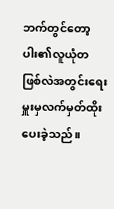ဘက်တွင်တော့ ပါး၏လူယုံတဖြစ်လဲအတွင်းရေးမှူးမှလက်မှတ်ထိုးပေးခဲ့သည်။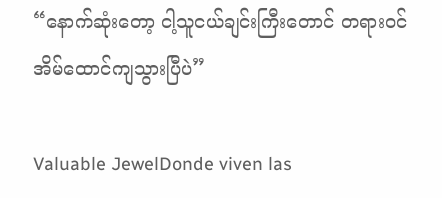“နောက်ဆုံးတော့ ငါ့သူငယ်ချင်းကြီးတောင် တရားဝင်အိမ်ထောင်ကျသွားပြီပဲ”

Valuable JewelDonde viven las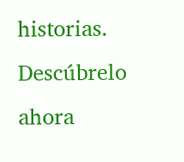historias. Descúbrelo ahora